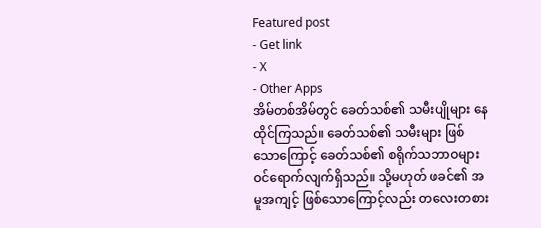Featured post
- Get link
- X
- Other Apps
အိမ်တစ်အိမ်တွင် ခေတ်သစ်၏ သမီးပျိုများ နေထိုင်ကြသည်။ ခေတ်သစ်၏ သမီးများ ဖြစ်သောကြောင့် ခေတ်သစ်၏ စရိုက်သဘာဝများ ဝင်ရောက်လျက်ရှိသည်။ သို့မဟုတ် ဖခင်၏ အမူအကျင့် ဖြစ်သောကြောင့်လည်း တလေးတစား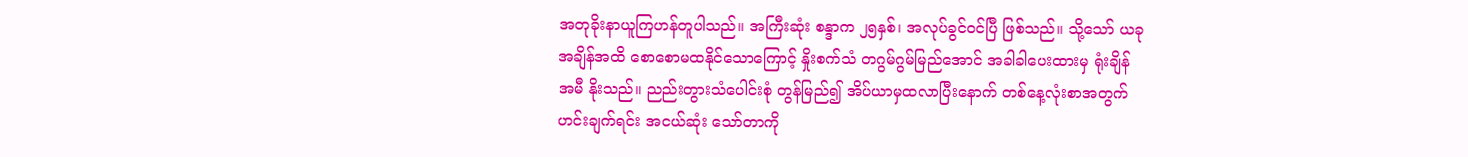အတုခိုးနာယူကြဟန်တူပါသည်။ အကြီးဆုံး စန္ဒာက ၂၅နှစ်၊ အလုပ်ခွင်ဝင်ပြီ ဖြစ်သည်။ သို့သော် ယခုအချိန်အထိ စောစောမထနိုင်သောကြောင့် နှိုးစက်သံ တဂွမ်ဂွမ်မြည်အောင် အခါခါပေးထားမှ ရုံးချိန်အမီ နိုးသည်။ ညည်းတွားသံပေါင်းစုံ တွန်မြည်၍ အိပ်ယာမှထလာပြီးနောက် တစ်နေ့လုံးစာအတွက် ဟင်းချက်ရင်း အငယ်ဆုံး သော်တာကို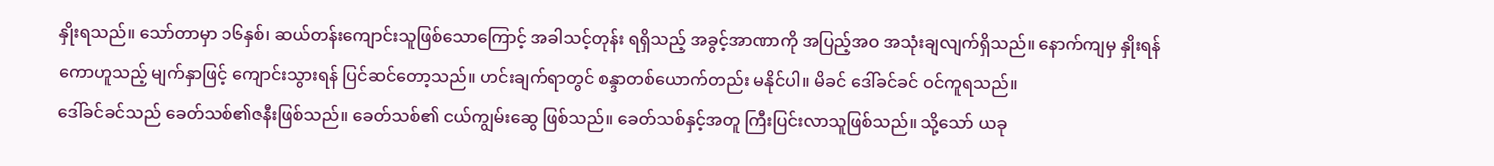နှိုးရသည်။ သော်တာမှာ ၁၆နှစ်၊ ဆယ်တန်းကျောင်းသူဖြစ်သောကြောင့် အခါသင့်တုန်း ရရှိသည့် အခွင့်အာဏာကို အပြည့်အဝ အသုံးချလျက်ရှိသည်။ နောက်ကျမှ နှိုးရန်ကောဟူသည့် မျက်နှာဖြင့် ကျောင်းသွားရန် ပြင်ဆင်တော့သည်။ ဟင်းချက်ရာတွင် စန္ဒာတစ်ယောက်တည်း မနိုင်ပါ။ မိခင် ဒေါ်ခင်ခင် ဝင်ကူရသည်။
ဒေါ်ခင်ခင်သည် ခေတ်သစ်၏ဇနီးဖြစ်သည်။ ခေတ်သစ်၏ ငယ်ကျွမ်းဆွေ ဖြစ်သည်။ ခေတ်သစ်နှင့်အတူ ကြီးပြင်းလာသူဖြစ်သည်။ သို့သော် ယခု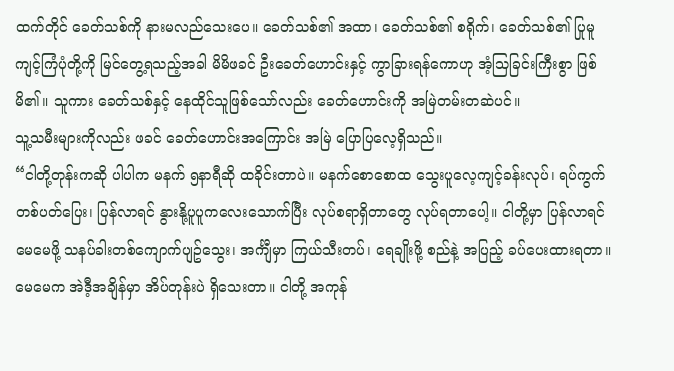ထက်တိုင် ခေတ်သစ်ကို နားမလည်သေးပေ။ ခေတ်သစ်၏ အထာ၊ ခေတ်သစ်၏ စရိုက်၊ ခေတ်သစ်၏ ပြုမူကျင့်ကြံပုံတို့ကို မြင်တွေ့ရသည့်အခါ မိမိဖခင် ဦးခေတ်ဟောင်းနှင့် ကွာခြားရန်ကောဟု အံ့သြခြင်းကြီးစွာ ဖြစ်မိ၏။ သူကား ခေတ်သစ်နှင့် နေထိုင်သူဖြစ်သော်လည်း ခေတ်ဟောင်းကို အမြဲတမ်းတဆဲပင်။
သူ့သမီးများကိုလည်း ဖခင် ခေတ်ဟောင်းအကြောင်း အမြဲ ပြောပြလေ့ရှိသည်။
“ငါတို့တုန်းကဆို ပါပါက မနက် ၅နာရီဆို ထခိုင်းတာပဲ။ မနက်စောစောထ သွေးပူလေ့ကျင့်ခန်းလုပ်၊ ရပ်ကွက်တစ်ပတ်ပြေး၊ ပြန်လာရင် နွားနို့ပူပူကလေးသောက်ပြီး လုပ်စရာရှိတာတွေ လုပ်ရတာပေါ့။ ငါတို့မှာ ပြန်လာရင် မေမေဖို့ သနပ်ခါးတစ်ကျောက်ပျဥ်သွေး၊ အင်္ကျီမှာ ကြယ်သီးတပ်၊ ရေချိုးဖို့ စည်နဲ့ အပြည့် ခပ်ပေးထားရတာ။ မေမေက အဲဒီ့အချိန်မှာ အိပ်တုန်းပဲ ရှိသေးတာ။ ငါတို့ အကုန်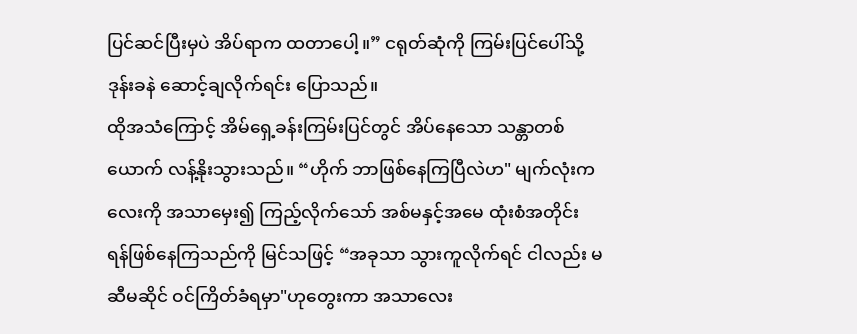ပြင်ဆင်ပြီးမှပဲ အိပ်ရာက ထတာပေါ့။” ငရုတ်ဆုံကို ကြမ်းပြင်ပေါ်သို့ ဒုန်းခနဲ ဆောင့်ချလိုက်ရင်း ပြောသည်။
ထိုအသံကြောင့် အိမ်ရှေ့ခန်းကြမ်းပြင်တွင် အိပ်နေသော သန္တာတစ်ယောက် လန့်နိုးသွားသည်။ “ဟိုက် ဘာဖြစ်နေကြပြီလဲဟ" မျက်လုံးကလေးကို အသာမှေး၍ ကြည့်လိုက်သော် အစ်မနှင့်အမေ ထုံးစံအတိုင်း ရန်ဖြစ်နေကြသည်ကို မြင်သဖြင့် “အခုသာ သွားကူလိုက်ရင် ငါလည်း မဆီမဆိုင် ဝင်ကြိတ်ခံရမှာ"ဟုတွေးကာ အသာလေး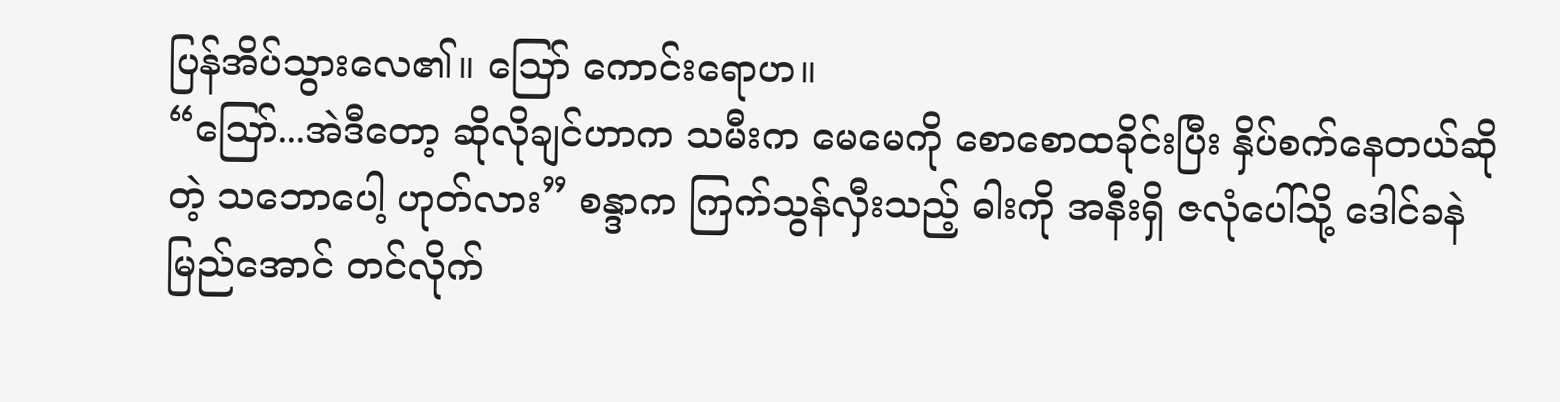ပြန်အိပ်သွားလေ၏။ ဪ ကောင်းရောဟ။
“ဪ...အဲဒီတော့ ဆိုလိုချင်ဟာက သမီးက မေမေကို စောစောထခိုင်းပြီး နှိပ်စက်နေတယ်ဆိုတဲ့ သဘောပေါ့ ဟုတ်လား” စန္ဒာက ကြက်သွန်လှီးသည့် ဓါးကို အနီးရှိ ဇလုံပေါ်သို့ ဒေါင်ခနဲမြည်အောင် တင်လိုက်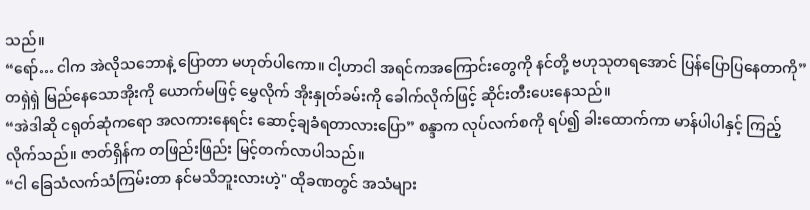သည်။
“ရော်… ငါက အဲလိုသဘောနဲ့ ပြောတာ မဟုတ်ပါကော။ ငါ့ဟာငါ အရင်ကအကြောင်းတွေကို နင်တို့ ဗဟုသုတရအောင် ပြန်ပြောပြနေတာကို” တရှဲရှဲ မြည်နေသောအိုးကို ယောက်မဖြင့် မွှေလိုက် အိုးနှုတ်ခမ်းကို ခေါက်လိုက်ဖြင့် ဆိုင်းတီးပေးနေသည်။
“အဲဒါဆို ငရုတ်ဆုံကရော အလကားနေရင်း ဆောင့်ချခံရတာလားပြော” စန္ဒာက လုပ်လက်စကို ရပ်၍ ခါးထောက်ကာ မာန်ပါပါနှင့် ကြည့်လိုက်သည်။ ဇာတ်ရှိန်က တဖြည်းဖြည်း မြင့်တက်လာပါသည်။
“ငါ ခြေသံလက်သံကြမ်းတာ နင်မသိဘူးလားဟဲ့" ထိုခဏတွင် အသံများ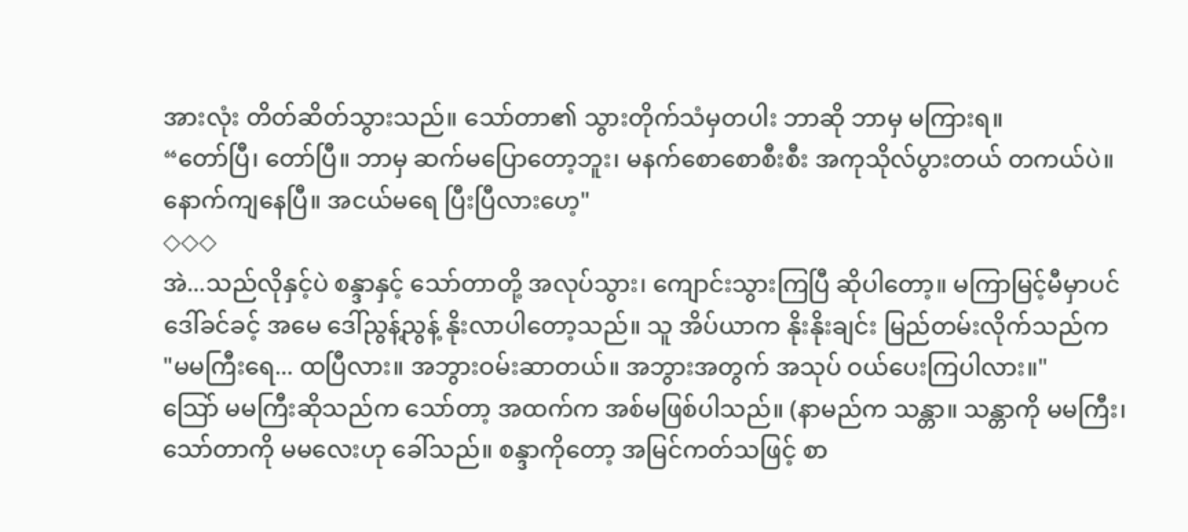အားလုံး တိတ်ဆိတ်သွားသည်။ သော်တာ၏ သွားတိုက်သံမှတပါး ဘာဆို ဘာမှ မကြားရ။
“တော်ပြီ၊ တော်ပြီ။ ဘာမှ ဆက်မပြောတော့ဘူး၊ မနက်စောစောစီးစီး အကုသိုလ်ပွားတယ် တကယ်ပဲ။ နောက်ကျနေပြီ။ အငယ်မရေ ပြီးပြီလားဟေ့"
◇◇◇
အဲ...သည်လိုနှင့်ပဲ စန္ဒာနှင့် သော်တာတို့ အလုပ်သွား၊ ကျောင်းသွားကြပြီ ဆိုပါတော့။ မကြာမြင့်မီမှာပင် ဒေါ်ခင်ခင့် အမေ ဒေါ်ညွန့်ညွန့် နိုးလာပါတော့သည်။ သူ အိပ်ယာက နိုးနိုးချင်း မြည်တမ်းလိုက်သည်က
"မမကြီးရေ... ထပြီလား။ အဘွားဝမ်းဆာတယ်။ အဘွားအတွက် အသုပ် ဝယ်ပေးကြပါလား။"
သြော် မမကြီးဆိုသည်က သော်တာ့ အထက်က အစ်မဖြစ်ပါသည်။ (နာမည်က သန္တာ။ သန္တာကို မမကြီး၊ သော်တာကို မမလေးဟု ခေါ်သည်။ စန္ဒာကိုတော့ အမြင်ကတ်သဖြင့် စာ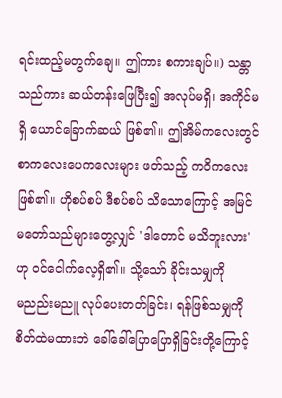ရင်းထည့်မတွက်ချေ။ ဤကား စကားချပ်။) သန္တာသည်ကား ဆယ်တန်းဖြေပြီး၍ အလုပ်မရှိ၊ အကိုင်မရှိ ယောင်ခြောက်ဆယ် ဖြစ်၏။ ဤအိမ်ကလေးတွင် စာကလေးပေကလေးများ ဖတ်သည့် ကဝိကလေးဖြစ်၏။ ဟိုစပ်စပ် ဒီစပ်စပ် သိသောကြောင့် အမြင်မတော်သည်များတွေ့လျှင် 'ဒါတောင် မသိဘူးလား'ဟု ဝင်ငေါက်လေ့ရှိ၏။ သို့သော် ခိုင်းသမျှကို
မညည်းမညူ လုပ်ပေးတတ်ခြင်း၊ ရန်ဖြစ်သမျှကို စိတ်ထဲမထားဘဲ ခေါ်ခေါ်ပြောပြောရှိခြင်းတို့ကြောင့်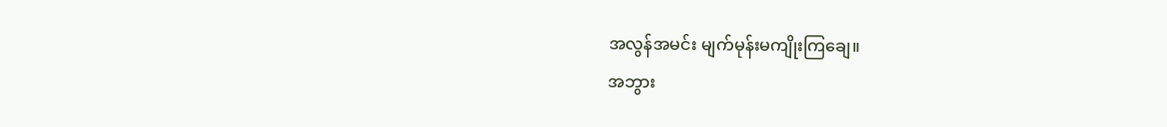အလွန်အမင်း မျက်မုန်းမကျိုးကြချေ။
အဘွား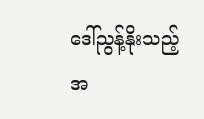ဒေါ်ညွန့်နိုးသည့် အ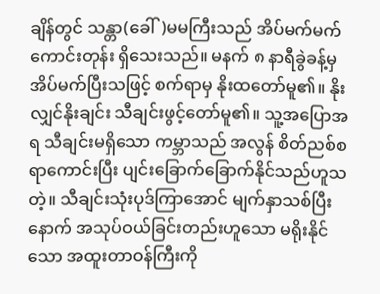ချိန်တွင် သန္တာ(ခေါ်)မမကြီးသည် အိပ်မက်မက်ကောင်းတုန်း ရှိသေးသည်။ မနက် ၈ နာရီခွဲခန့်မှ အိပ်မက်ပြီးသဖြင့် စက်ရာမှ နိုးထတော်မူ၏။ နိုးလျှင်နိုးချင်း သီချင်းဖွင့်တော်မူ၏။ သူ့အပြောအရ သီချင်းမရှိသော ကမ္ဘာသည် အလွန် စိတ်ညစ်စရာကောင်းပြီး ပျင်းခြောက်ခြောက်နိုင်သည်ဟူသတဲ့။ သီချင်းသုံးပုဒ်ကြာအောင် မျက်နှာသစ်ပြီးနောက် အသုပ်ဝယ်ခြင်းတည်းဟူသော မရိုးနိုင်သော အထူးတာဝန်ကြီးကို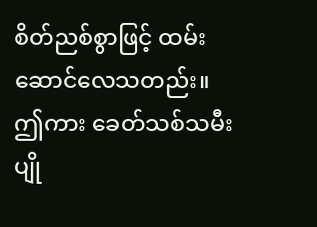စိတ်ညစ်စွာဖြင့် ထမ်းဆောင်လေသတည်း။ ဤကား ခေတ်သစ်သမီးပျို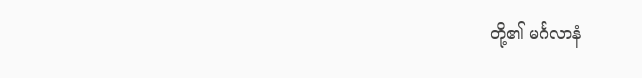တို့၏ မင်္ဂလာနံ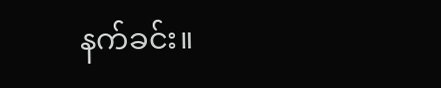နက်ခင်း။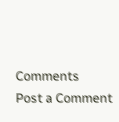Comments
Post a Comment